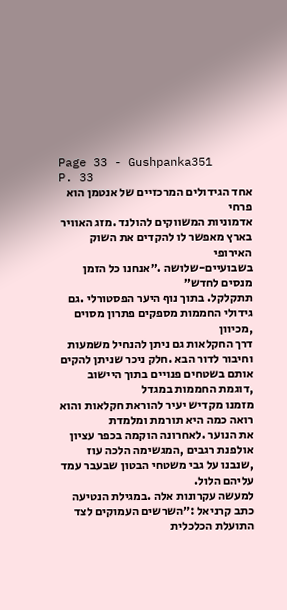Page 33 - Gushpanka351
P. 33
אחד הגידולים המרכזיים של אנטמן הוא פרחי
אדמוניות המשווקים להולנד .מזג האוויר
בארץ מאפשר לו להקדים את השוק האירופי
בשבועיים-שלושה .״אנחנו כל הזמן מנסים לחדש״
תתקלקל. בתוך נוף היער הפסטורלי .גם גידולי החממות מספקים פתרון מסוים ,מכיוון
דרך החקלאות גם ניתן להנחיל משמעות וחיבור לדור הבא .חלק ניכר שניתן להקים אותם בשטחים פנויים בתוך היישוב ,דוגמת החממות במגדל
מזמנו מקדיש יעיר להוראת חקלאות והוא רואה כמה היא תורמת ומלמדת
את הנוער .לאחרונה הוקמה בכפר עציון אולפנת רגבים ,המגשימה הלכה עוז ,שנבנו על גבי משטחי הבטון שבעבר עמד עליהם הלול.
למעשה עקרונות אלה .במגילת הנטיעה כתב קרניאל :״השרשים העמוקים לצד התועלת הכלכלית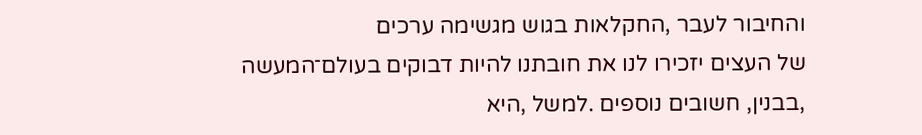והחיבור לעבר ,החקלאות בגוש מגשימה ערכים
של העצים יזכירו לנו את חובתנו להיות דבוקים בעולם־המעשה ,בבנין, חשובים נוספים .למשל ,היא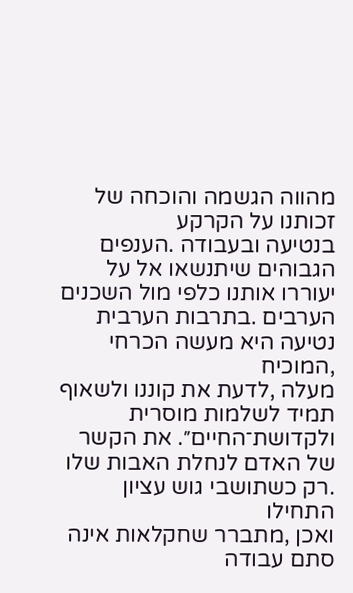מהווה הגשמה והוכחה של זכותנו על הקרקע
בנטיעה ובעבודה .הענפים הגבוהים שיתנשאו אל על יעוררו אותנו כלפי מול השכנים הערבים .בתרבות הערבית נטיעה היא מעשה הכרחי ,המוכיח
מעלה ,לדעת את קוננו ולשאוף תמיד לשלמות מוסרית ולקדושת־החיים״. את הקשר של האדם לנחלת האבות שלו .רק כשתושבי גוש עציון התחילו
ואכן ,מתברר שחקלאות אינה סתם עבודה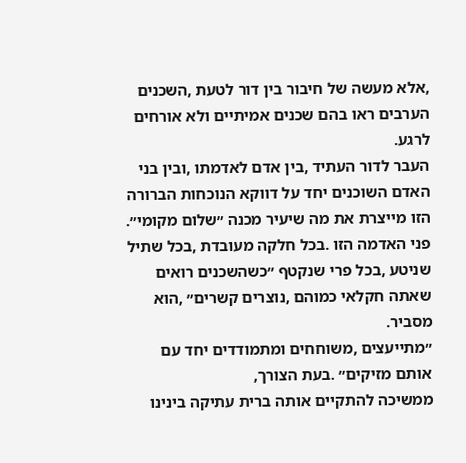,אלא מעשה של חיבור בין דור לטעת ,השכנים הערבים ראו בהם שכנים אמיתיים ולא אורחים לרגע.
העבר לדור העתיד ,בין אדם לאדמתו ,ובין בני האדם השוכנים יחד על דווקא הנוכחות הברורה הזו מייצרת את מה שיעיר מכנה ״שלום מקומי״.
פני האדמה הזו .בכל חלקה מעובדת ,בכל שתיל שניטע ,בכל פרי שנקטף ״כשהשכנים רואים שאתה חקלאי כמוהם ,נוצרים קשרים״ ,הוא מסביר.
״מתייעצים ,משוחחים ומתמודדים יחד עם אותם מזיקים״ .בעת הצורך,
ממשיכה להתקיים אותה ברית עתיקה בינינו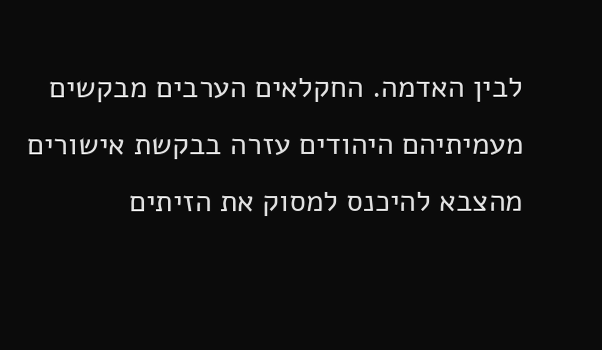לבין האדמה. החקלאים הערבים מבקשים מעמיתיהם היהודים עזרה בבקשת אישורים
מהצבא להיכנס למסוק את הזיתים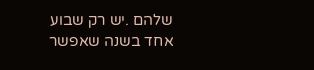שלהם .יש רק שבוע אחד בשנה שאפשר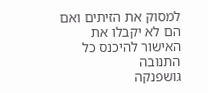למסוק את הזיתים ואם הם לא יקבלו את האישור להיכנס כל התנובה
גּושפנקה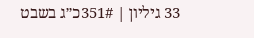33 גיליון | 351#כ״ג בשבט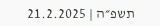תשפ״ה | 21.2.2025